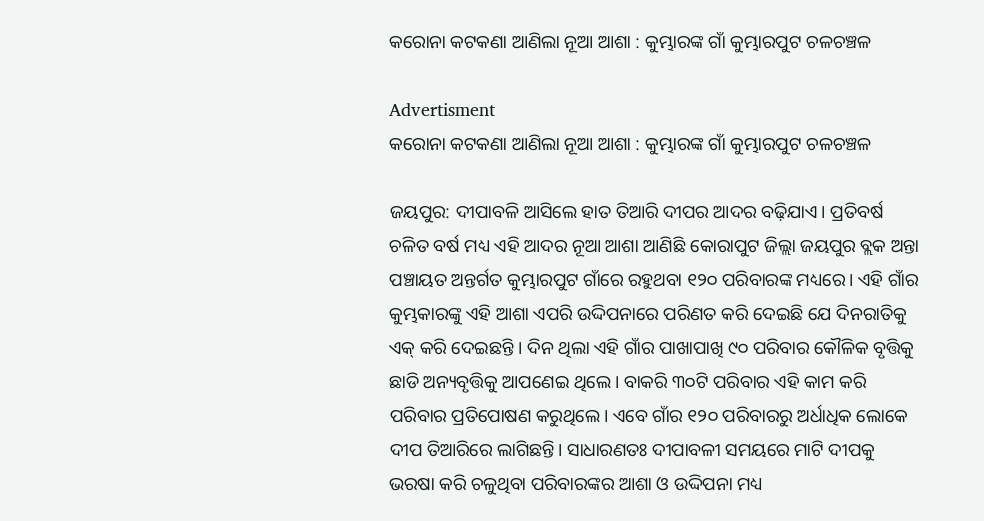କରୋନା କଟକଣା ଆଣିଲା ନୂଆ ଆଶା : କୁମ୍ଭାରଙ୍କ ଗାଁ କୁମ୍ଭାରପୁଟ ଚଳଚଞ୍ଚଳ

Advertisment
କରୋନା କଟକଣା ଆଣିଲା ନୂଆ ଆଶା : କୁମ୍ଭାରଙ୍କ ଗାଁ କୁମ୍ଭାରପୁଟ ଚଳଚଞ୍ଚଳ

ଜୟପୁର: ଦୀପାବଳି ଆସିଲେ ହାତ ତିଆରି ଦୀପର ଆଦର ବଢ଼ିଯାଏ। ପ୍ରତିବର୍ଷ ଚଳିତ ବର୍ଷ ମଧ୍ୟ ଏହି ଆଦର ନୂଆ ଆଶା ଆଣିଛି କୋରାପୁଟ ଜିଲ୍ଲା ଜୟପୁର ବ୍ଲକ ଅନ୍ତା ପଞ୍ଚାୟତ ଅନ୍ତର୍ଗତ କୁମ୍ଭାରପୁଟ ଗାଁରେ ରହୁଥବା ୧୨୦ ପରିବାରଙ୍କ ମଧ୍ୟରେ। ଏହି ଗାଁର କୁମ୍ଭକାରଙ୍କୁ ଏହି ଆଶା ଏପରି ଉଦ୍ଦିପନାରେ ପରିଣତ କରି ଦେଇଛି ଯେ ଦିନରାତିକୁ ଏକ୍ କରି ଦେଇଛନ୍ତି । ଦିନ ଥିଲା ଏହି ଗାଁର ପାଖାପାଖି ୯୦ ପରିବାର କୌଳିକ ବୃତ୍ତିକୁ ଛାଡି ଅନ୍ୟବୃତ୍ତିକୁ ଆପଣେଇ ଥିଲେ। ବାକରି ୩୦ଟି ପରିବାର ଏହି କାମ କରି ପରିବାର ପ୍ରତିପୋଷଣ କରୁଥିଲେ। ଏବେ ଗାଁର ୧୨୦ ପରିବାରରୁ ଅର୍ଧାଧିକ ଲୋକେ ଦୀପ ତିଆରିରେ ଲାଗିଛନ୍ତି। ସାଧାରଣତଃ ଦୀପାବଳୀ ସମୟରେ ମାଟି ଦୀପକୁ ଭରଷା କରି ଚଳୁଥିବା ପରିବାରଙ୍କର ଆଶା ଓ ଉଦ୍ଦିପନା ମଧ୍ୟ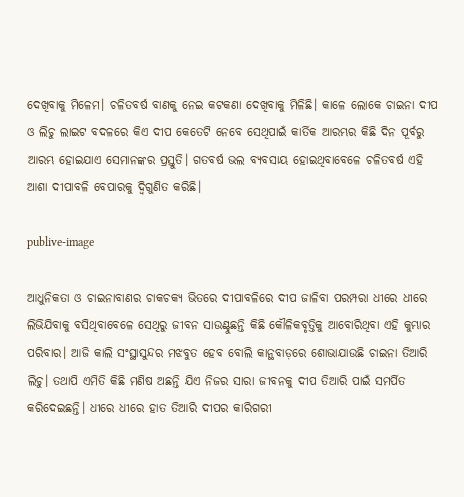ଦେଖିବାକୁ ମିଳେମ। ଚଳିତବର୍ଷ ବାଣକୁ ନେଇ କଟକଣା ଦେଖିବାକୁ ମିଳିଛି। କାଳେ ଲୋକେ ଚାଇନା ଦୀପ ଓ ଲିଚୁ ଲାଇଟ ବଦଳରେ କିଏ ଦୀପ କେତେଟି ନେବେ ସେଥିପାଇଁ କାର୍ତିକ ଆରମ୍ଭର କିଛି ଦିନ ପୂର୍ବରୁ ଆରମ୍ଭ ହୋଇଯାଏ ସେମାନଙ୍କର ପ୍ରସ୍ତୁତି। ଗତବର୍ଷ ଭଲ ବ୍ୟବସାୟ ହୋଇଥିବାବେଳେ ଚଳିତବର୍ଷ ଏହି ଆଶା ଦୀପାବଳି ବେପାରକୁ ଦ୍ବିଗୁଣିତ କରିଛି।

publive-image

ଆଧୁନିକତା ଓ ଚାଇନାବାଣର ଚାକଚକ୍ୟ ଭିତରେ ଦୀପାବଳିରେ ଦୀପ ଜାଳିବା ପରମ୍ପରା ଧୀରେ ଧୀରେ ଲିଭିଯିବାକୁ ବସିଥିବାବେଳେ ସେଥିରୁ ଜୀବନ ସାଉଣ୍ଟୁଛନ୍ତି କିଛି କୌଳିକବୃତ୍ତିକୁ ଆବୋରିଥିବା ଏହି କୁମ୍ଭାର ପରିବାର। ଆଜି କାଲି ସଂସ୍ଥାସୁନ୍ଦର ମଝବୁତ ହେବ ବୋଲି କାନ୍ଥବାଡ଼ରେ ଶୋଭାଯାଉଛି ଚାଇନା ତିଆରି ଲିଚୁ। ତଥାପି ଏମିତି କିଛି ମଣିଷ ଅଛନ୍ତି ଯିଏ ନିଜର ସାରା ଜୀବନକୁ ଦୀପ ତିଆରି ପାଇଁ ସମର୍ପିତ କରିଦେଇଛନ୍ତି। ଧୀରେ ଧୀରେ ହାତ ତିଆରି ଦୀପର କାରିଗରୀ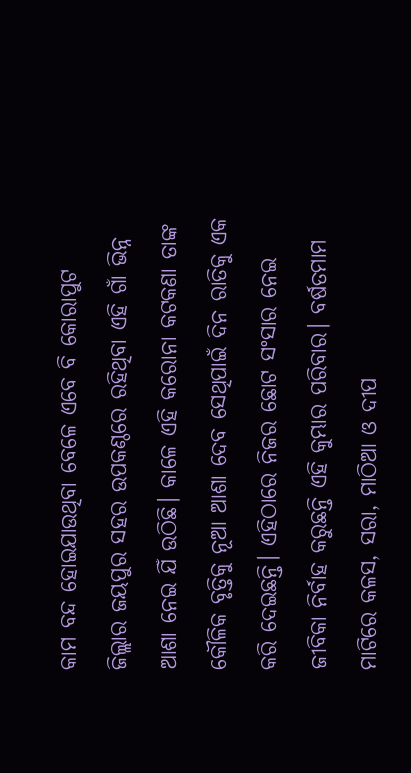କାମ ବନ୍ଦ ହୋଇଯାଉଥିବା ବେଳେ ଏବେ ବି କୋରାପୁଟ ଜିଲ୍ଲାର ଜୟପୁର ସହର ଉପକଣ୍ଠରେ ରହିଥିବା ଏହି ଗାଁ ଭିନ୍ନ ଆଶା ନେଇ ଯିଁ ଉଠିଛି। କାଳେ ଏହି କରୋନା କଟକଣା ତାଙ୍କ କୌଳିକ ବୃତ୍ତିକୁ ନୂଆ ଆଶା ଦେବ ସେଥିପାଇଁ ଦିନ ରାତିକୁ ଏକ କରି ଦେଇଛନ୍ତି। ଏହିଠାରେ ନିଜର ଛୋଟ ସଂସାର ନେଇ ଜୀବିକା ନିର୍ବାହ କରୁଛନ୍ତି ଏହି କୁମ୍ଭାର ପରିବାର। ବର୍ଷତମାମ ମାଟିରେ କଳସ, ସରା, ମାଠିଆ ଓ ଦୀପ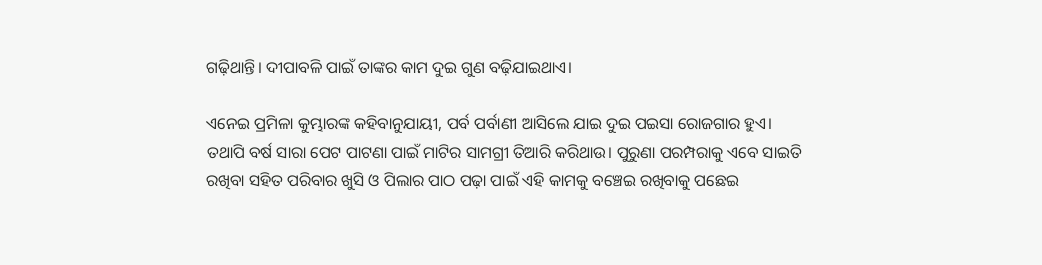ଗଢ଼ିଥାନ୍ତି। ଦୀପାବଳି ପାଇଁ ତାଙ୍କର କାମ ଦୁଇ ଗୁଣ ବଢ଼ିଯାଇଥାଏ।

ଏନେଇ ପ୍ରମିଳା କୁମ୍ଭାରଙ୍କ କହିବାନୁଯାୟୀ, ପର୍ବ ପର୍ବାଣୀ ଆସିଲେ ଯାଇ ଦୁଇ ପଇସା ରୋଜଗାର ହୁଏ। ତଥାପି ବର୍ଷ ସାରା ପେଟ ପାଟଣା ପାଇଁ ମାଟିର ସାମଗ୍ରୀ ତିଆରି କରିଥାଉ। ପୁରୁଣା ପରମ୍ପରାକୁ ଏବେ ସାଇତି ରଖିବା ସହିତ ପରିବାର ଖୁସି ଓ ପିଲାର ପାଠ ପଢ଼ା ପାଇଁ ଏହି କାମକୁ ବଞ୍ଚେଇ ରଖିବାକୁ ପଛେଇ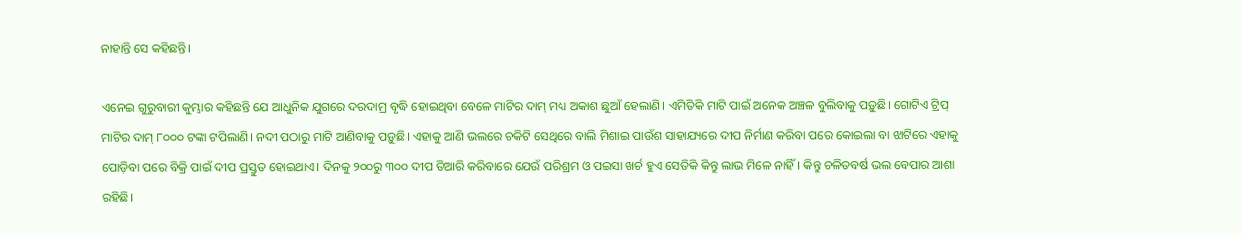ନାହାନ୍ତି ସେ କହିଛନ୍ତି।

ଏନେଇ ଗୁରୁବାରୀ କୁମ୍ଭାର କହିଛନ୍ତି ଯେ ଆଧୁନିକ ଯୁଗରେ ଦରଦାମ୍ର ବୃଦ୍ଧି ହୋଇଥିବା ବେଳେ ମାଟିର ଦାମ୍ ମଧ୍ୟ ଅକାଶ ଛୁଆଁ ହେଲାଣି। ଏମିତିକି ମାଟି ପାଇଁ ଅନେକ ଅଞ୍ଚଳ ବୁଲିବାକୁ ପଡ଼ୁଛି। ଗୋଟିଏ ଟ୍ରିପ୍ ମାଟିର ଦାମ୍ ୮୦୦୦ ଟଙ୍କା ଟପିଲାଣି। ନଦୀ ପଠାରୁ ମାଟି ଆଣିବାକୁ ପଡ଼ୁଛି। ଏହାକୁ ଆଣି ଭଲରେ ଚକିଟି ସେଥିରେ ବାଲି ମିଶାଇ ପାଉଁଶ ସାହାଯ୍ୟରେ ଦୀପ ନିର୍ମାଣ କରିବା ପରେ କୋଇଲା ବା ଝାଟିରେ ଏହାକୁ ପୋଡ଼ିବା ପରେ ବିକ୍ରି ପାଇଁ ଦୀପ ପ୍ରସ୍ତୁତ ହୋଇଥାଏ। ଦିନକୁ ୨୦୦ରୁ ୩୦୦ ଦୀପ ତିଆରି କରିବାରେ ଯେଉଁ ପରିଶ୍ରମ ଓ ପଇସା ଖର୍ଚ ହୁଏ ସେତିକି କିନ୍ତୁ ଲାଭ ମିଳେ ନାହିଁ। କିନ୍ତୁ ଚଳିତବର୍ଷ ଭଲ ବେପାର ଆଶା ରହିଛି।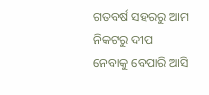ଗତବର୍ଷ ସହରରୁ ଆମ ନିକଟରୁ ଦୀପ ନେବାକୁ ବେପାରି ଆସି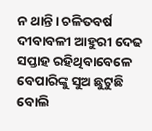ନ ଥାନ୍ତି। ଚଳିତବର୍ଷ ଦୀବାବଳୀ ଆହୁରୀ ଦେଢ ସପ୍ତାହ ରହିଥିବାବେଳେ ବେପାରିଙ୍କୁ ସୁଅ ଛୁଟୁଛି ବୋଲି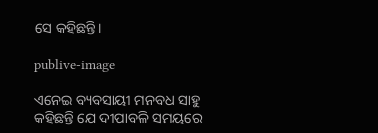ସେ କହିଛନ୍ତି।

publive-image

ଏନେଇ ବ୍ୟବସାୟୀ ମନବଧ ସାହୁ କହିଛନ୍ତି ଯେ ଦୀପାବଳି ସମୟରେ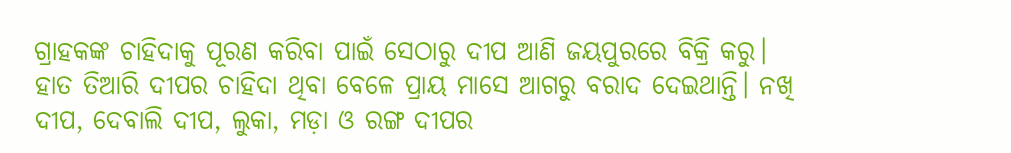ଗ୍ରାହକଙ୍କ ଚାହିଦାକୁ ପୂରଣ କରିବା ପାଇଁ ସେଠାରୁ ଦୀପ ଆଣି ଜୟପୁରରେ ବିକ୍ରି କରୁ। ହାତ ତିଆରି ଦୀପର ଚାହିଦା ଥିବା ବେଳେ ପ୍ରାୟ ମାସେ ଆଗରୁ ବରାଦ ଦେଇଥାନ୍ତି। ନଖି ଦୀପ, ଦେବାଲି ଦୀପ, ଲୁକା, ମଡ଼ା ଓ ରଙ୍ଗ ଦୀପର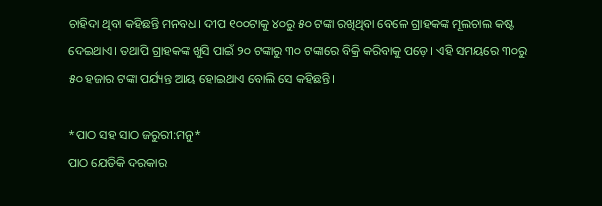ଚାହିଦା ଥିବା କହିଛନ୍ତି ମନବଧ। ଦୀପ ୧୦୦ଟାକୁ ୪୦ରୁ ୫୦ ଟଙ୍କା ରଖିଥିବା ବେଳେ ଗ୍ରାହକଙ୍କ ମୂଲଚାଲ କଷ୍ଟ ଦେଇଥାଏ। ତଥାପି ଗ୍ରାହକଙ୍କ ଖୁସି ପାଇଁ ୨୦ ଟଙ୍କାରୁ ୩୦ ଟଙ୍କାରେ ବିକ୍ରି କରିବାକୁ ପଡ଼େ। ଏହି ସମୟରେ ୩୦ରୁ ୫୦ ହଜାର ଟଙ୍କା ପର୍ଯ୍ୟନ୍ତ ଆୟ ହୋଇଥାଏ ବୋଲି ସେ କହିଛନ୍ତି।

*ପାଠ ସହ ସାଠ ଜରୁରୀ:ମନୁ*
ପାଠ ଯେତିକି ଦରକାର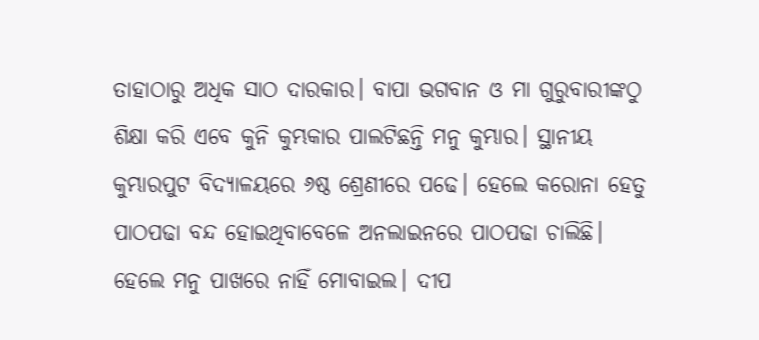ତାହାଠାରୁ ଅଧିକ ସାଠ ଦାରକାର। ବାପା ଭଗବାନ ଓ ମା ଗୁରୁବାରୀଙ୍କଠୁ ଶିକ୍ଷା କରି ଏବେ କୁନି କୁମ୍ଭକାର ପାଲଟିଛନ୍ତି ମନୁ କୁମ୍ଭାର। ସ୍ଥାନୀୟ କୁମ୍ଭାରପୁଟ ବିଦ୍ୟାଳୟରେ ୬ଷ୍ଠ ଶ୍ରେଣୀରେ ପଢେ। ହେଲେ କରୋନା ହେତୁ ପାଠପଢା ବନ୍ଦ ହୋଇଥିବାବେଳେ ଅନଲାଇନରେ ପାଠପଢା ଚାଲିଛି। ହେଲେ ମନୁ ପାଖରେ ନାହିଁ ମୋବାଇଲ। ଦୀପ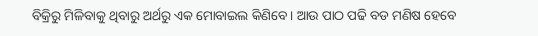ବିକ୍ରିରୁ ମିଳିବାକୁ ଥିବାରୁ ଅର୍ଥରୁ ଏକ ମୋବାଇଲ କିଣିବେ। ଆଉ ପାଠ ପଢି ବଡ ମଣିଷ ହେବେ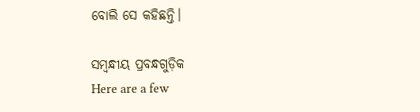ବୋଲି ସେ କହିଛନ୍ତି।

ସମ୍ବନ୍ଧୀୟ ପ୍ରବନ୍ଧଗୁଡ଼ିକ
Here are a few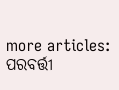more articles:
ପରବର୍ତ୍ତୀ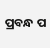ପ୍ରବନ୍ଧ ପ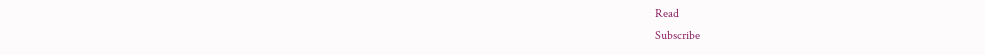Read
Subscribe